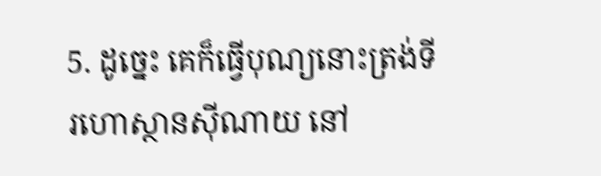5. ដូច្នេះ គេក៏ធ្វើបុណ្យនោះត្រង់ទីរហោស្ថានស៊ីណាយ នៅ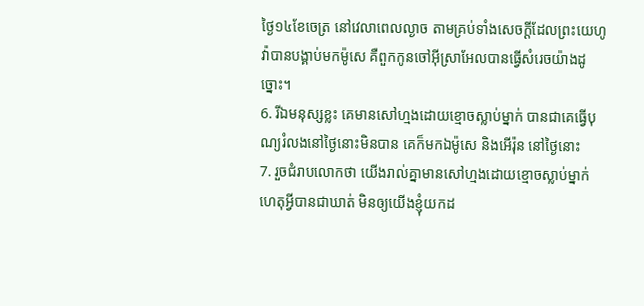ថ្ងៃ១៤ខែចេត្រ នៅវេលាពេលល្ងាច តាមគ្រប់ទាំងសេចក្ដីដែលព្រះយេហូវ៉ាបានបង្គាប់មកម៉ូសេ គឺពួកកូនចៅអ៊ីស្រាអែលបានធ្វើសំរេចយ៉ាងដូច្នោះ។
6. រីឯមនុស្សខ្លះ គេមានសៅហ្មងដោយខ្មោចស្លាប់ម្នាក់ បានជាគេធ្វើបុណ្យរំលងនៅថ្ងៃនោះមិនបាន គេក៏មកឯម៉ូសេ និងអើរ៉ុន នៅថ្ងៃនោះ
7. រួចជំរាបលោកថា យើងរាល់គ្នាមានសៅហ្មងដោយខ្មោចស្លាប់ម្នាក់ ហេតុអ្វីបានជាឃាត់ មិនឲ្យយើងខ្ញុំយកដ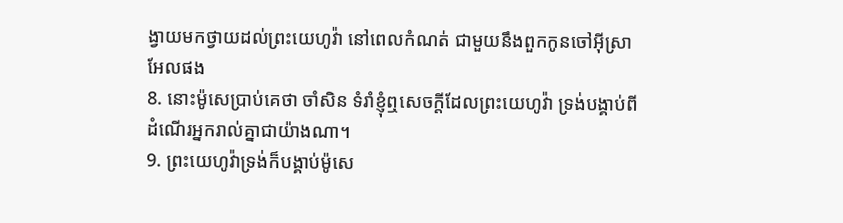ង្វាយមកថ្វាយដល់ព្រះយេហូវ៉ា នៅពេលកំណត់ ជាមួយនឹងពួកកូនចៅអ៊ីស្រាអែលផង
8. នោះម៉ូសេប្រាប់គេថា ចាំសិន ទំរាំខ្ញុំឮសេចក្ដីដែលព្រះយេហូវ៉ា ទ្រង់បង្គាប់ពីដំណើរអ្នករាល់គ្នាជាយ៉ាងណា។
9. ព្រះយេហូវ៉ាទ្រង់ក៏បង្គាប់ម៉ូសេ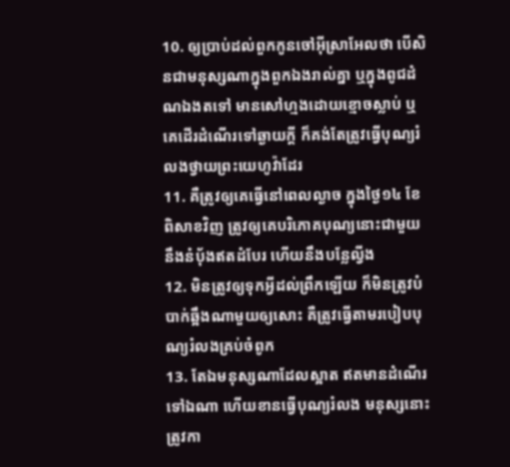10. ឲ្យប្រាប់ដល់ពួកកូនចៅអ៊ីស្រាអែលថា បើសិនជាមនុស្សណាក្នុងពួកឯងរាល់គ្នា ឬក្នុងពូជដំណឯងតទៅ មានសៅហ្មងដោយខ្មោចស្លាប់ ឬគេដើរដំណើរទៅឆ្ងាយក្តី ក៏គង់តែត្រូវធ្វើបុណ្យរំលងថ្វាយព្រះយេហូវ៉ាដែរ
11. គឺត្រូវឲ្យគេធ្វើនៅពេលល្ងាច ក្នុងថ្ងៃ១៤ ខែពិសាខវិញ ត្រូវឲ្យគេបរិភោគបុណ្យនោះជាមួយនឹងនំបុ័ងឥតដំបែរ ហើយនឹងបន្លែល្វីង
12. មិនត្រូវឲ្យទុកអ្វីដល់ព្រឹកឡើយ ក៏មិនត្រូវបំបាក់ឆ្អឹងណាមួយឲ្យសោះ គឺត្រូវធ្វើតាមរបៀបបុណ្យរំលងគ្រប់ចំពូក
13. តែឯមនុស្សណាដែលស្អាត ឥតមានដំណើរទៅឯណា ហើយខានធ្វើបុណ្យរំលង មនុស្សនោះត្រូវកា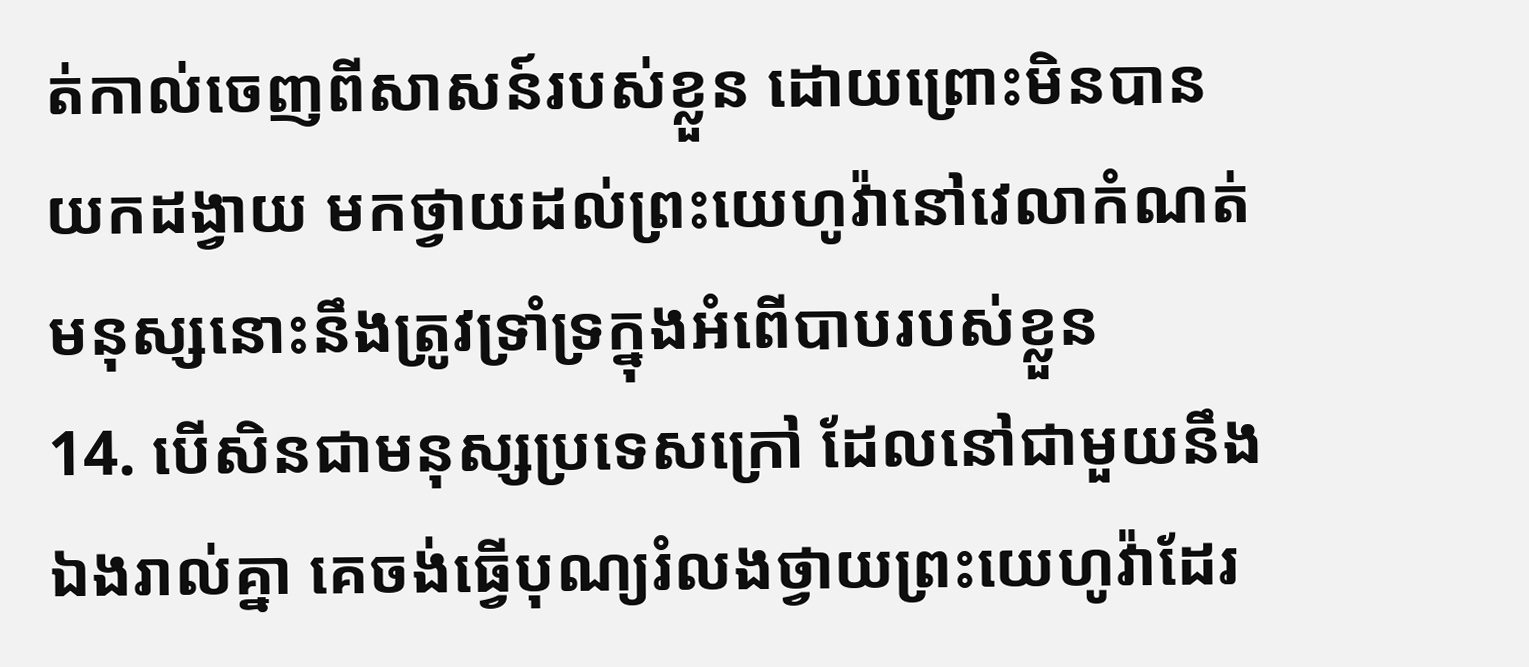ត់កាល់ចេញពីសាសន៍របស់ខ្លួន ដោយព្រោះមិនបានយកដង្វាយ មកថ្វាយដល់ព្រះយេហូវ៉ានៅវេលាកំណត់មនុស្សនោះនឹងត្រូវទ្រាំទ្រក្នុងអំពើបាបរបស់ខ្លួន
14. បើសិនជាមនុស្សប្រទេសក្រៅ ដែលនៅជាមួយនឹងឯងរាល់គ្នា គេចង់ធ្វើបុណ្យរំលងថ្វាយព្រះយេហូវ៉ាដែរ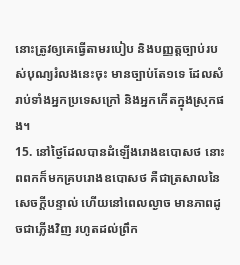នោះត្រូវឲ្យគេធ្វើតាមរបៀប និងបញ្ញត្តច្បាប់របស់បុណ្យរំលងនេះចុះ មានច្បាប់តែ១ទេ ដែលសំរាប់ទាំងអ្នកប្រទេសក្រៅ និងអ្នកកើតក្នុងស្រុកផង។
15. នៅថ្ងៃដែលបានដំឡើងរោងឧបោសថ នោះពពកក៏មកគ្របរោងឧបោសថ គឺជាត្រសាលនៃសេចក្ដីបន្ទាល់ ហើយនៅពេលល្ងាច មានភាពដូចជាភ្លើងវិញ រហូតដល់ព្រឹក